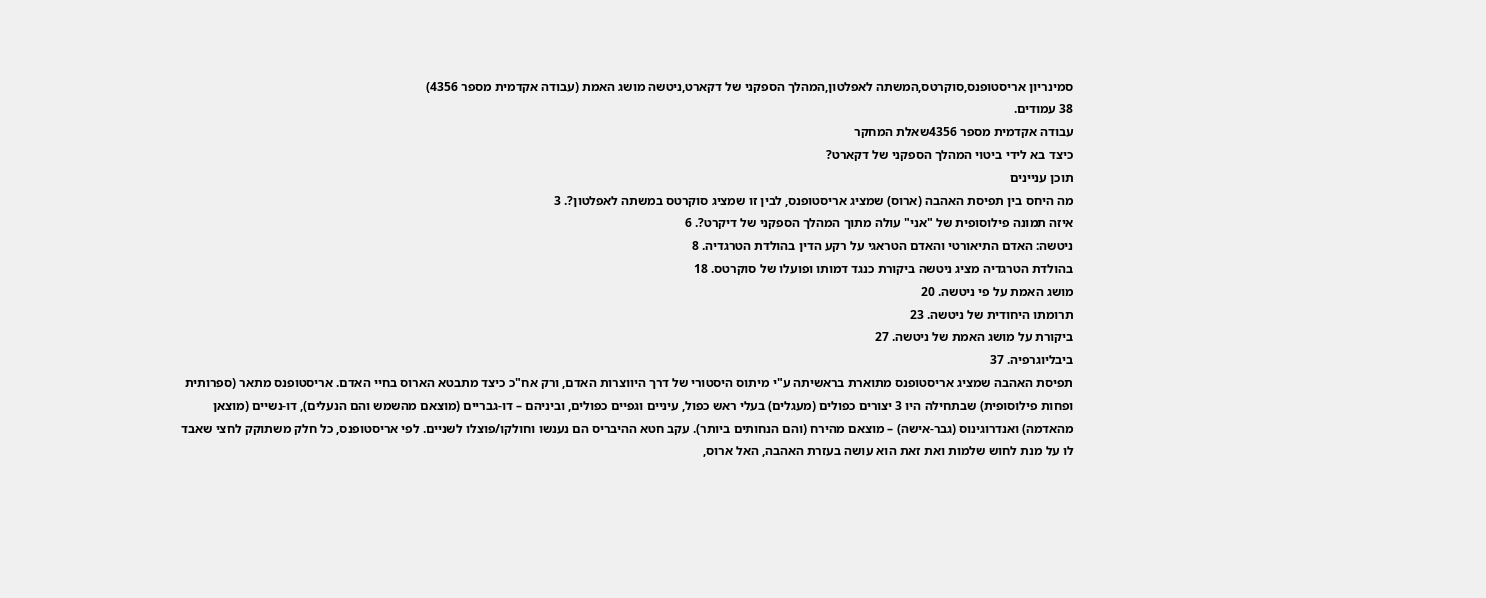סמינריון אריסטופנס,סוקרטס,המשתה לאפלטון,המהלך הספקני של דקארט,ניטשה מושג האמת (עבודה אקדמית מספר 4356)
38 עמודים.
עבודה אקדמית מספר 4356שאלת המחקר
כיצד בא לידי ביטוי המהלך הספקני של דקארט?
תוכן עניינים
מה היחס בין תפיסת האהבה (ארוס) שמציג אריסטופנס, לבין זו שמציג סוקרטס במשתה לאפלטון?. 3
איזה תמונה פילוסופית של "אני" עולה מתוך המהלך הספקני של דיקרט?. 6
ניטשה: האדם התיאורטי והאדם הטראגי על רקע הדין בהולדת הטרגדיה. 8
בהולדת הטרגדיה מציג ניטשה ביקורת כנגד דמותו ופועלו של סוקרטס. 18
מושג האמת על פי ניטשה. 20
תרומתו היחודית של ניטשה. 23
ביקורת על מושג האמת של ניטשה. 27
ביבליוגרפיה. 37
תפיסת האהבה שמציג אריסטופנס מתוארת בראשיתה ע"י מיתוס היסטורי של דרך היווצרות האדם, ורק אח"כ כיצד מתבטא הארוס בחיי האדם. אריסטופנס מתאר (ספרותית ופחות פילוסופית) שבתחילה היו 3 יצורים כפולים (מעגלים) בעלי ראש כפול, עיניים וגפיים כפולים, וביניהם – דו-גבריים (מוצאם מהשמש והם הנעלים), דו-נשיים (מוצאן מהאדמה) ואנדרוגינוס (גבר-אישה) – מוצאם מהירח (והם הנחותים ביותר). עקב חטא ההיבריס הם נענשו וחולקו/פוצלו לשניים. לפי אריסטופנס, כל חלק משתוקק לחצי שאבד לו על מנת לחוש שלמות ואת זאת הוא עושה בעזרת האהבה, האל ארוס,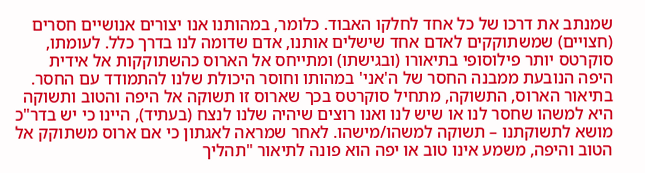שמנתב את דרכו של כל אחד לחלקו האבוד. כלומר, במהותנו אנו יצורים אנושיים חסרים (חצויים) שמשתוקקים לאדם אחד שישלים אותנו, אדם שדומה לנו בדרך כלל. לעומתו, סוקרטס יותר פילוסופי בתיאורו (ובגישתו) ומתייחס אל הארוס כהשתוקקות אל אידית היפה הנובעת ממבנה החסר של ה'אני' במהותו וחוסר היכולת שלנו להתמודד עם החסר. בתיאור הארוס, התשוקה, מתחיל סוקרטס בכך שארוס זו תשוקה אל היפה והטוב ותשוקה היא למשהו שחסר לנו או שיש לנו ואנו רוצים שיהיה שלנו לנצח (בעתיד), היינו כי יש בדר"כ מושא לתשוקתנו – תשוקה למשהו/מישהו. לאחר שמראה לאגתון כי אם ארוס משתוקק אל הטוב והיפה, משמע אינו טוב או יפה הוא פונה לתיאור "תהליך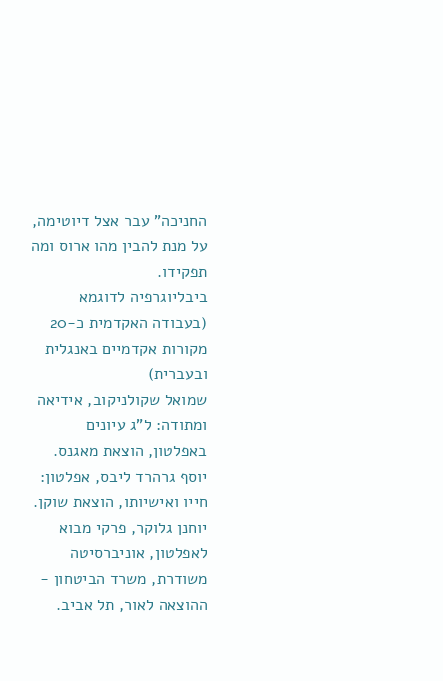החניכה" עבר אצל דיוטימה, על מנת להבין מהו ארוס ומה תפקידו.
ביבליוגרפיה לדוגמא (בעבודה האקדמית כ-20 מקורות אקדמיים באנגלית ובעברית)
שמואל שקולניקוב, אידיאה ומתודה: ל"ג עיונים באפלטון, הוצאת מאגנס.
יוסף גרהרד ליבס, אפלטון: חייו ואישיותו, הוצאת שוקן.
יוחנן גלוקר, פרקי מבוא לאפלטון, אוניברסיטה משודרת, משרד הביטחון - ההוצאה לאור, תל אביב.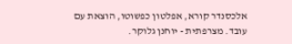אלכסנדר קורא, אפלטון כפשוטו, הוצאת עם עובד. מצרפתית - יוחנן גלוקר.